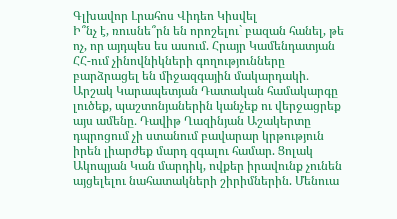Գլխավոր Լրահոս Վիդեո Կիսվել
Ի՞նչ է, ռուսնե՞րն են որոշելու` բազան հանել, թե ոչ, որ այդպես ես ասում. Հրայր Կամենդատյան ՀՀ-ում չինովնիկների գողությունները բարձրացել են միջազգային մակարդակի․ Արշակ Կարապետյան Դատական համակարգը լուծեք, պաշտոնյաներին կանչեք ու վերջացրեք այս ամենը․ Դավիթ Ղազինյան Աշակերտը դպրոցում չի ստանում բավարար կրթություն իրեն լիարժեք մարդ զգալու համար. Ցոլակ Ակոպյան Կան մարդիկ, ովքեր իրավունք չունեն այցելելու նահատակների շիրիմներին. Մենուա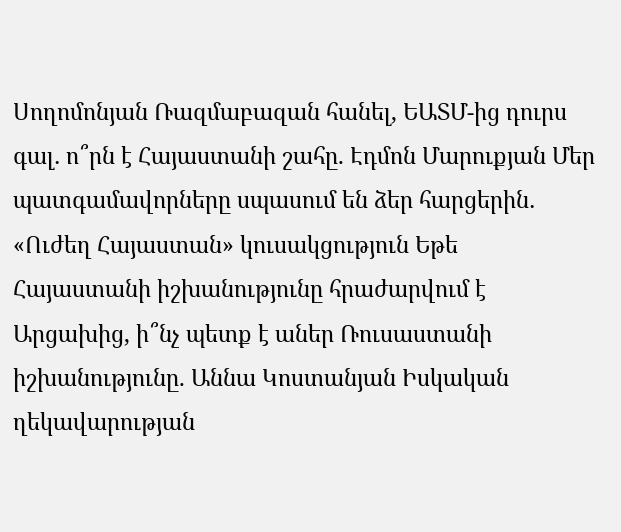Սողոմոնյան Ռազմաբազան հանել, ԵԱՏՄ-ից դուրս գալ․ ո՞րն է Հայաստանի շահը. Էդմոն Մարուքյան Մեր պատգամավորները սպասում են ձեր հարցերին․ «Ուժեղ Հայաստան» կուսակցություն Եթե Հայաստանի իշխանությունը հրաժարվում է Արցախից, ի՞նչ պետք է աներ Ռուսաստանի իշխանությունը. Աննա Կոստանյան Իսկական ղեկավարության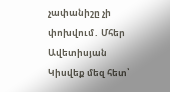չափանիշը չի փոխվում․ Մհեր Ավետիսյան Կիսվեք մեզ հետ՝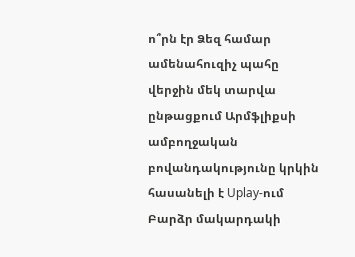ո՞րն էր Ձեզ համար ամենահուզիչ պահը վերջին մեկ տարվա ընթացքում Արմֆլիքսի ամբողջական բովանդակությունը կրկին հասանելի է Uplay-ում Բարձր մակարդակի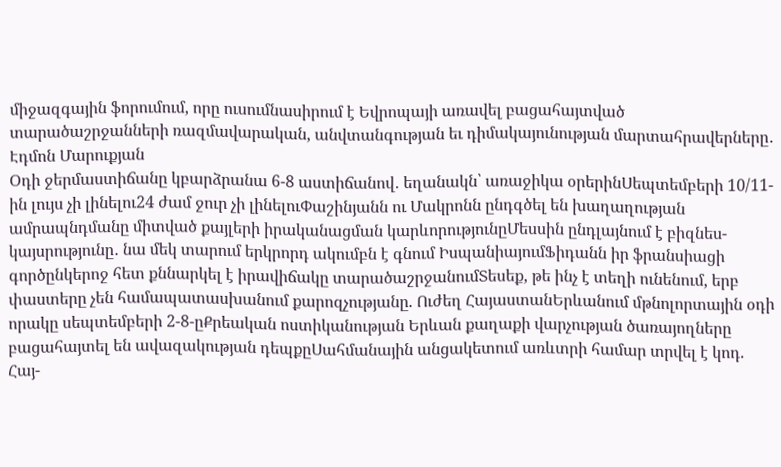միջազգային ֆորումում, որը ուսումնասիրում է Եվրոպայի առավել բացահայտված տարածաշրջանների ռազմավարական, անվտանգության եւ դիմակայունության մարտահրավերները․ Էդմոն Մարուքյան
Օդի ջերմաստիճանը կբարձրանա 6-8 աստիճանով․ եղանակն՝ առաջիկա օրերինՍեպտեմբերի 10/11-ին լույս չի լինելու24 ժամ ջուր չի լինելուՓաշինյանն ու Մակրոնն ընդգծել են խաղաղության ամրապնդմանը միտված քայլերի իրականացման կարևորությունըՄեսսին ընդլայնում է բիզնես-կայսրությունը․ նա մեկ տարում երկրորդ ակումբն է գնում ԻսպանիայումՖիդանն իր ֆրանսիացի գործընկերոջ հետ քննարկել է իրավիճակը տարածաշրջանումՏեսեք, թե ինչ է տեղի ունենում, երբ փաստերը չեն համապատասխանում քարոզչությանը. Ուժեղ ՀայաստանԵրևանում մթնոլորտային օդի որակը սեպտեմբերի 2-8-ըՔրեական ոստիկանության Երևան քաղաքի վարչության ծառայողները բացահայտել են ավազակության դեպքըՍահմանային անցակետում առևտրի համար տրվել է կոդ. Հայ-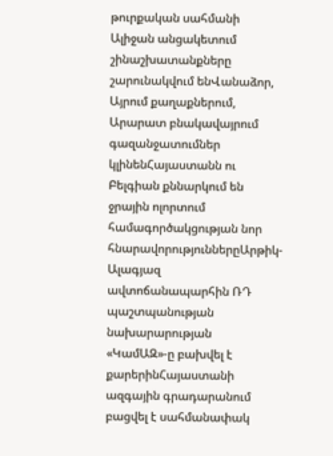թուրքական սահմանի Ալիջան անցակետում շինաշխատանքները շարունակվում ենՎանաձոր, Այրում քաղաքներում, Արարատ բնակավայրում գազանջատումներ կլինենՀայաստանն ու Բելգիան քննարկում են ջրային ոլորտում համագործակցության նոր հնարավորություններըԱրթիկ-Ալագյազ ավտոճանապարհին ՌԴ պաշտպանության նախարարության «ԿամԱԶ»-ը բախվել է քարերինՀայաստանի ազգային գրադարանում բացվել է սահմանափակ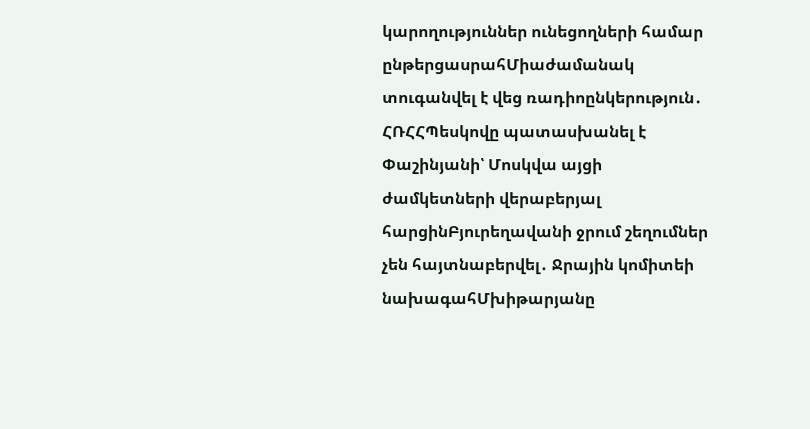կարողություններ ունեցողների համար ընթերցասրահՄիաժամանակ տուգանվել է վեց ռադիոընկերություն․ ՀՌՀՀՊեսկովը պատասխանել է Փաշինյանի՝ Մոսկվա այցի ժամկետների վերաբերյալ հարցինԲյուրեղավանի ջրում շեղումներ չեն հայտնաբերվել․ Ջրային կոմիտեի նախագահՄխիթարյանը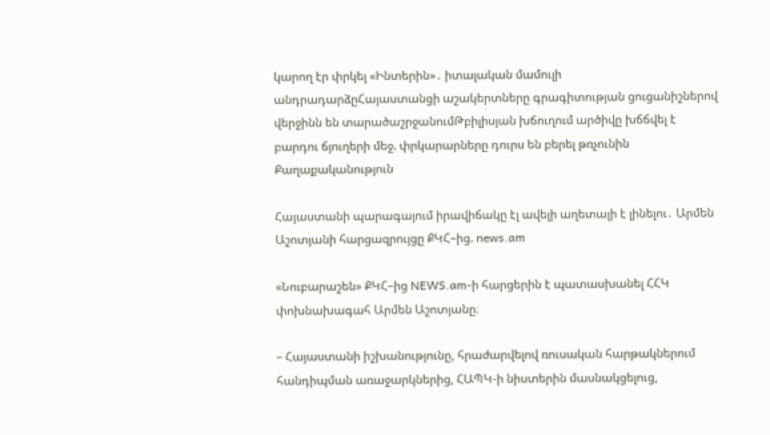կարող էր փրկել «Ինտերին»․ իտալական մամուլի անդրադարձըՀայաստանցի աշակերտները գրագիտության ցուցանիշներով վերջինն են տարածաշրջանումԹբիլիսյան խճուղում արծիվը խճճվել է բարդու ճյուղերի մեջ. փրկարարները դուրս են բերել թռչունին
Քաղաքականություն

Հայաստանի պարագայում իրավիճակը էլ ավելի աղետալի է լինելու․ Արմեն Աշոտյանի հարցազրույցը ՔԿՀ–ից. news.am

«Նուբարաշեն» ՔԿՀ–ից NEWS.am-ի հարցերին է պատասխանել ՀՀԿ փոխնախագահ Արմեն Աշոտյանը։

– Հայաստանի իշխանությունը, հրաժարվելով ռուսական հարթակներում հանդիպման առաջարկներից, ՀԱՊԿ-ի նիստերին մասնակցելուց,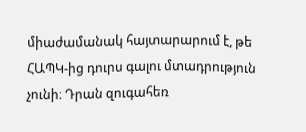միաժամանակ հայտարարում է, թե ՀԱՊԿ-ից դուրս գալու մտադրություն չունի։ Դրան զուգահեռ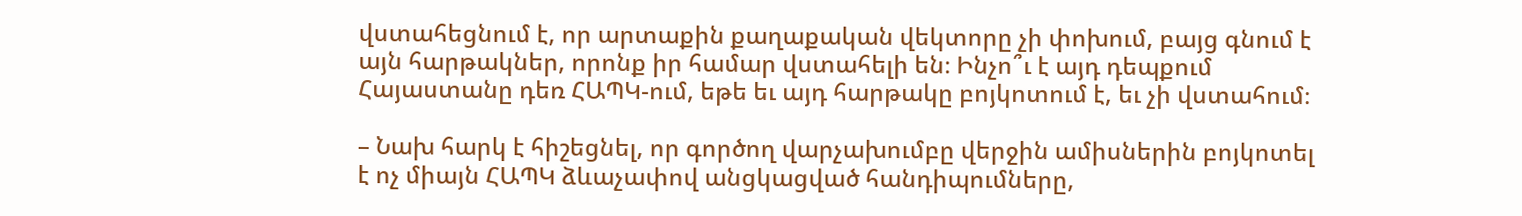վստահեցնում է, որ արտաքին քաղաքական վեկտորը չի փոխում, բայց գնում է այն հարթակներ, որոնք իր համար վստահելի են։ Ինչո՞ւ է այդ դեպքում Հայաստանը դեռ ՀԱՊԿ-ում, եթե եւ այդ հարթակը բոյկոտում է, եւ չի վստահում։

– Նախ հարկ է հիշեցնել, որ գործող վարչախումբը վերջին ամիսներին բոյկոտել է ոչ միայն ՀԱՊԿ ձևաչափով անցկացված հանդիպումները,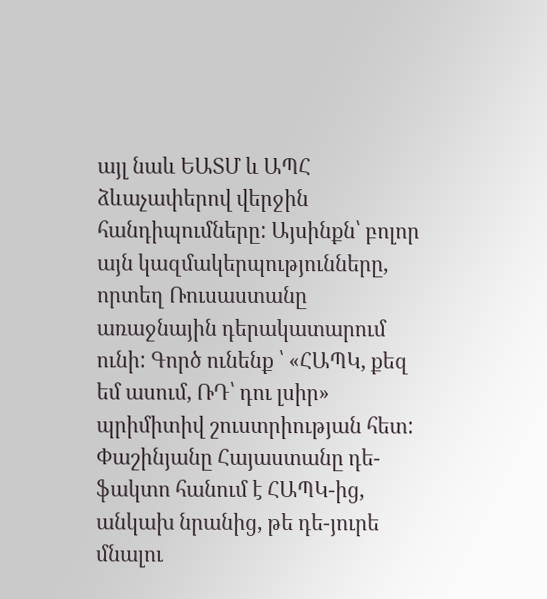այլ նաև ԵԱՏՄ և ԱՊՀ ձևաչափերով վերջին հանդիպումները: Այսինքն՝ բոլոր այն կազմակերպությունները, որտեղ Ռուսաստանը առաջնային դերակատարում ունի: Գործ ունենք ՝ «ՀԱՊԿ, քեզ եմ ասում, ՌԴ՝ դու լսիր» պրիմիտիվ շուստրիության հետ: Փաշինյանը Հայաստանը դե-ֆակտո հանում է ՀԱՊԿ-ից, անկախ նրանից, թե դե-յուրե մնալու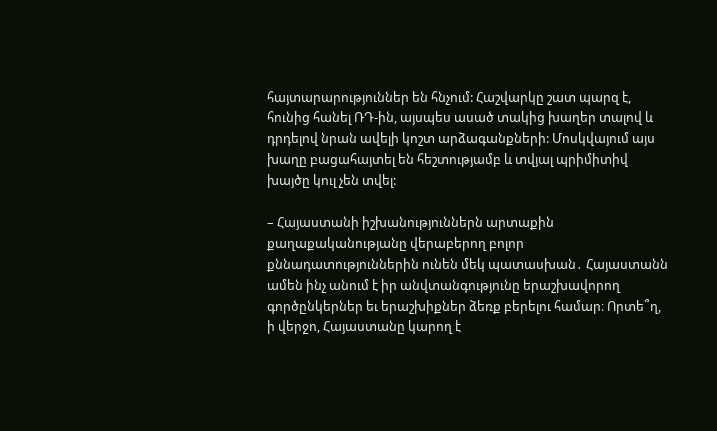հայտարարություններ են հնչում: Հաշվարկը շատ պարզ է, հունից հանել ՌԴ-ին, այսպես ասած տակից խաղեր տալով և դրդելով նրան ավելի կոշտ արձագանքների: Մոսկվայում այս խաղը բացահայտել են հեշտությամբ և տվյալ պրիմիտիվ խայծը կուլ չեն տվել:

– Հայաստանի իշխանություններն արտաքին քաղաքականությանը վերաբերող բոլոր քննադատություններին ունեն մեկ պատասխան․ Հայաստանն ամեն ինչ անում է իր անվտանգությունը երաշխավորող գործընկերներ եւ երաշխիքներ ձեռք բերելու համար։ Որտե՞ղ, ի վերջո, Հայաստանը կարող է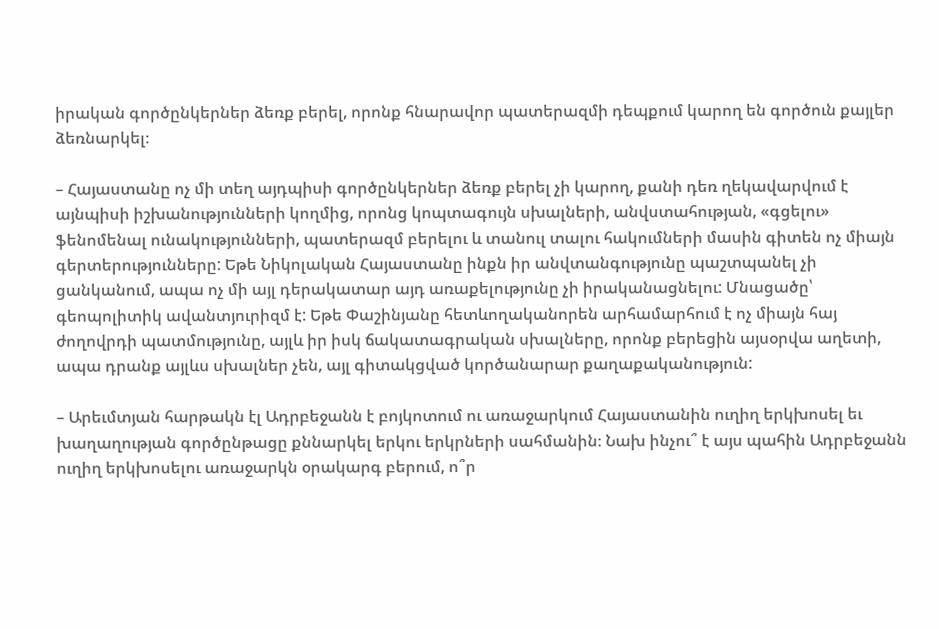իրական գործընկերներ ձեռք բերել, որոնք հնարավոր պատերազմի դեպքում կարող են գործուն քայլեր ձեռնարկել։

– Հայաստանը ոչ մի տեղ այդպիսի գործընկերներ ձեռք բերել չի կարող, քանի դեռ ղեկավարվում է այնպիսի իշխանությունների կողմից, որոնց կոպտագույն սխալների, անվստահության, «գցելու» ֆենոմենալ ունակությունների, պատերազմ բերելու և տանուլ տալու հակումների մասին գիտեն ոչ միայն գերտերությունները: Եթե Նիկոլական Հայաստանը ինքն իր անվտանգությունը պաշտպանել չի ցանկանում, ապա ոչ մի այլ դերակատար այդ առաքելությունը չի իրականացնելու: Մնացածը՝ գեոպոլիտիկ ավանտյուրիզմ է: Եթե Փաշինյանը հետևողականորեն արհամարհում է ոչ միայն հայ ժողովրդի պատմությունը, այլև իր իսկ ճակատագրական սխալները, որոնք բերեցին այսօրվա աղետի, ապա դրանք այլևս սխալներ չեն, այլ գիտակցված կործանարար քաղաքականություն:

– Արեւմտյան հարթակն էլ Ադրբեջանն է բոյկոտում ու առաջարկում Հայաստանին ուղիղ երկխոսել եւ խաղաղության գործընթացը քննարկել երկու երկրների սահմանին։ Նախ ինչու՞ է այս պահին Ադրբեջանն ուղիղ երկխոսելու առաջարկն օրակարգ բերում, ո՞ր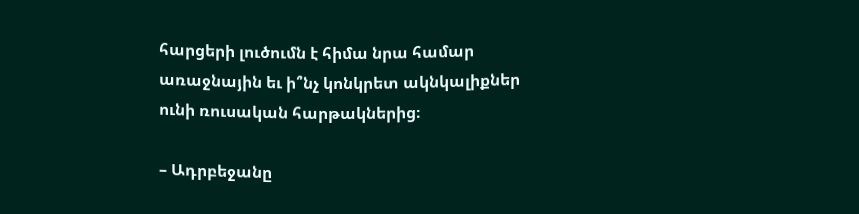հարցերի լուծումն է հիմա նրա համար առաջնային եւ ի՞նչ կոնկրետ ակնկալիքներ ունի ռուսական հարթակներից։

– Ադրբեջանը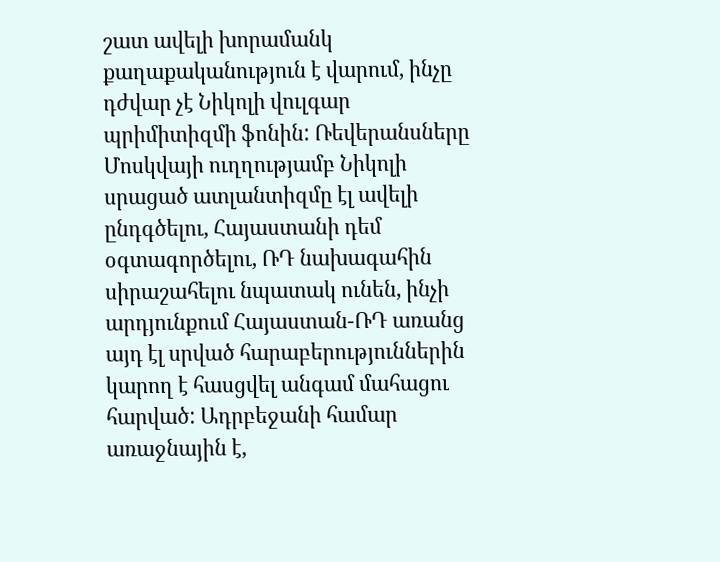շատ ավելի խորամանկ քաղաքականություն է վարում, ինչը դժվար չէ Նիկոլի վուլգար պրիմիտիզմի ֆոնին: Ռեվերանսները Մոսկվայի ուղղությամբ Նիկոլի սրացած ատլանտիզմը էլ ավելի ընդգծելու, Հայաստանի դեմ օգտագործելու, ՌԴ նախագահին սիրաշահելու նպատակ ունեն, ինչի արդյունքում Հայաստան-ՌԴ առանց այդ էլ սրված հարաբերություններին կարող է հասցվել անգամ մահացու հարված: Ադրբեջանի համար առաջնային է,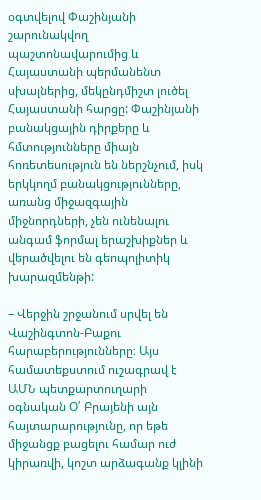օգտվելով Փաշինյանի շարունակվող պաշտոնավարումից և Հայաստանի պերմանենտ սխալներից, մեկընդմիշտ լուծել Հայաստանի հարցը: Փաշինյանի բանակցային դիրքերը և հմտությունները միայն հոռետեսություն են ներշնչում, իսկ երկկողմ բանակցությունները, առանց միջազգային միջնորդների, չեն ունենալու անգամ ֆորմալ երաշխիքներ և վերածվելու են գեոպոլիտիկ խարազմենթի:

– Վերջին շրջանում սրվել են Վաշինգտոն-Բաքու հարաբերությունները։ Այս համատեքստում ուշագրավ է ԱՄՆ պետքարտուղարի օգնական Օ՛ Բրայենի այն հայտարարությունը, որ եթե միջանցք բացելու համար ուժ կիրառվի, կոշտ արձագանք կլինի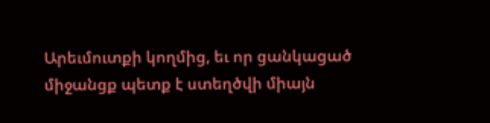Արեւմուտքի կողմից, եւ որ ցանկացած միջանցք պետք է ստեղծվի միայն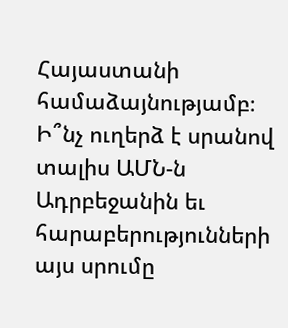Հայաստանի համաձայնությամբ։  Ի՞նչ ուղերձ է սրանով տալիս ԱՄՆ-ն Ադրբեջանին եւ հարաբերությունների այս սրումը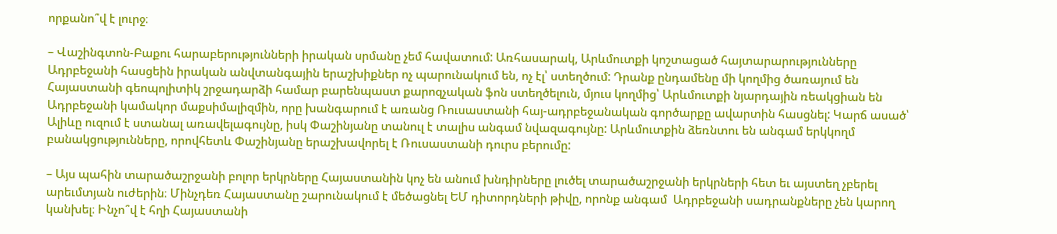որքանո՞վ է լուրջ։

– Վաշինգտոն-Բաքու հարաբերությունների իրական սրմանը չեմ հավատում: Առհասարակ, Արևմուտքի կոշտացած հայտարարությունները Ադրբեջանի հասցեին իրական անվտանգային երաշխիքներ ոչ պարունակում են, ոչ էլ՝ ստեղծում: Դրանք ընդամենը մի կողմից ծառայում են Հայաստանի գեոպոլիտիկ շրջադարձի համար բարենպաստ քարոզչական ֆոն ստեղծելուն, մյուս կողմից՝ Արևմուտքի նյարդային ռեակցիան են Ադրբեջանի կամակոր մաքսիմալիզմին, որը խանգարում է առանց Ռուսաստանի հայ-ադրբեջանական գործարքը ավարտին հասցնել: Կարճ ասած՝ Ալիևը ուզում է ստանալ առավելագույնը, իսկ Փաշինյանը տանուլ է տալիս անգամ նվազագույնը: Արևմուտքին ձեռնտու են անգամ երկկողմ բանակցությունները, որովհետև Փաշինյանը երաշխավորել է Ռուսաստանի դուրս բերումը:

– Այս պահին տարածաշրջանի բոլոր երկրները Հայաստանին կոչ են անում խնդիրները լուծել տարածաշրջանի երկրների հետ եւ այստեղ չբերել արեւմտյան ուժերին։ Մինչդեռ Հայաստանը շարունակում է մեծացնել ԵՄ դիտորդների թիվը, որոնք անգամ  Ադրբեջանի սադրանքները չեն կարող կանխել։ Ինչո՞վ է հղի Հայաստանի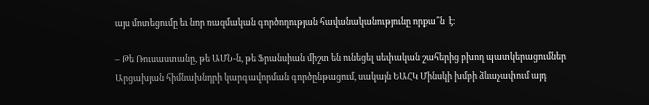այս մոտեցումը եւ նոր ռազմական գործողության հավանականությունը որքա՞ն  է։

– Թե Ռուսաստանը, թե ԱՄՆ-ն, թե Ֆրանսիան միշտ են ունեցել սեփական շահերից բխող պատկերացումներ Արցախյան հիմնախնդրի կարգավորման գործընթացում, սակայն ԵԱՀԿ Մինսկի խմբի ձևաչափում այդ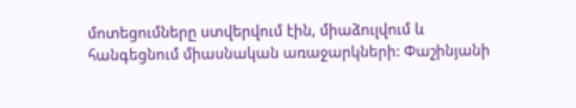մոտեցումները ստվերվում էին, միաձուլվում և հանգեցնում միասնական առաջարկների: Փաշինյանի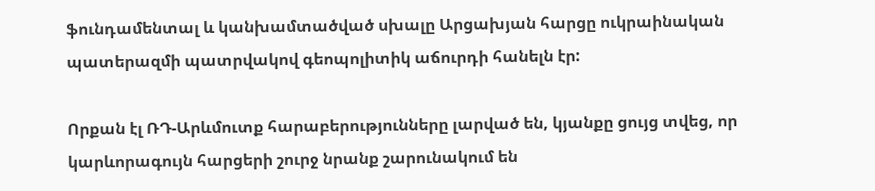ֆունդամենտալ և կանխամտածված սխալը Արցախյան հարցը ուկրաինական պատերազմի պատրվակով գեոպոլիտիկ աճուրդի հանելն էր:

Որքան էլ ՌԴ-Արևմուտք հարաբերությունները լարված են, կյանքը ցույց տվեց, որ կարևորագույն հարցերի շուրջ նրանք շարունակում են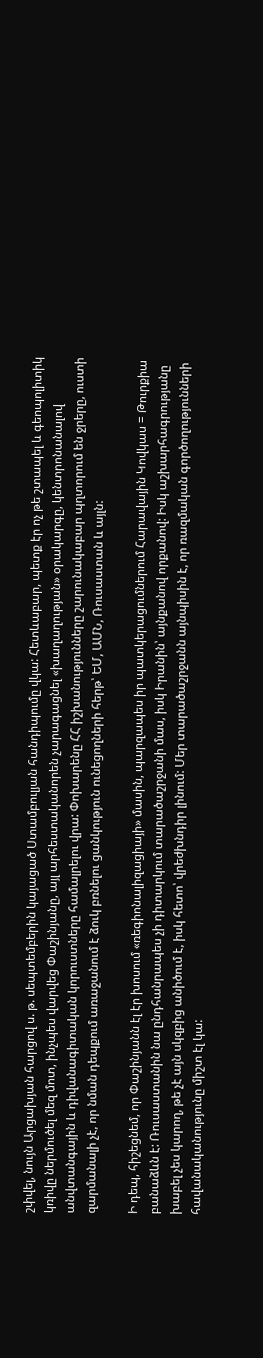շփվել, նույն Արցախյան հարցով ս. թ. սեպտեմբերին կայացած Ստամբուլյան հանդիպումը վկա: Հետևաբար, պետք էր ոչ թե շտապել և գեոպոլիտիկ կռիվը ներմուծել մեզ մոտ, ինչպես վարվեց Փաշինյանը, այլ արհեստականորեն չարագացնել «խաղաղության» օրակարգը, կենտրոնանալով անվտանգային և դիվանագիտական կորուստները համալրելու վրա: Փոխարենը ՀՀ իշխանությունները շարունակաբար պղտորում են ջրերը, ուստի զարմանալի չէ, որ նման դեպքում առաջանում է ձուկ բռնելու ցանկություն ունեցողների հերթ՝ ԵՄ, ԱՄՆ, Ռուսաստան և այլն:

Ի դեպ, հիշեցնեմ, որ Փաշինյանն էլ էր խոսում «ռեգիոնալիզացիայի» մասին, պարզապես իր պատկերացումներում Հարավային Կովկաս = Թուրքիա բանաձևն է: Ռուսաստանին նա ընդհանրապես չի դիտարկում տարածաշրջանի մաս, իսկ Իրանին՝ այնքանով որքանով: Իսկ աշխարհագրությանը խաբել չես կարող, թե չէ այն սկզբից անիծում է, իսկ հետո՝ վրեժխնդիր լինում: Մեր տարածաշրջանն այնպիսին է, որ ռազմական գործողությունների հավանականությունը միշտ էլ կա: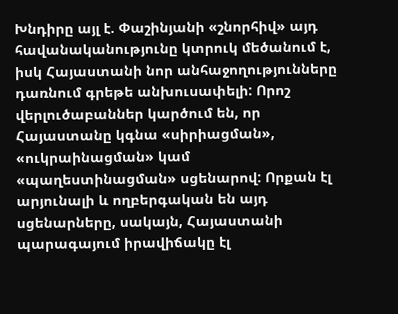Խնդիրը այլ է. Փաշինյանի «շնորհիվ» այդ հավանականությունը կտրուկ մեծանում է, իսկ Հայաստանի նոր անհաջողությունները դառնում գրեթե անխուսափելի: Որոշ վերլուծաբաններ կարծում են, որ Հայաստանը կգնա «սիրիացման», «ուկրաինացման» կամ «պաղեստինացման» սցենարով: Որքան էլ արյունալի և ողբերգական են այդ սցենարները, սակայն, Հայաստանի պարագայում իրավիճակը էլ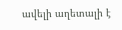ավելի աղետալի է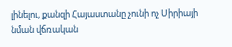լինելու, քանզի Հայաստանը չունի ոչ Սիրիայի նման վճռական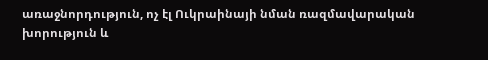առաջնորդություն, ոչ էլ Ուկրաինայի նման ռազմավարական խորություն և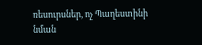ռեսուրսներ, ոչ Պաղեստինի նման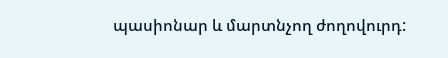պասիոնար և մարտնչող ժողովուրդ: